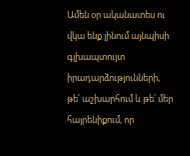Ամեն օր ականատես ու վկա ենք լինում այնպիսի գլխապտույտ իրադարձությունների, թե՛ աշխարհում և թե՛ մեր հայրենիքում, որ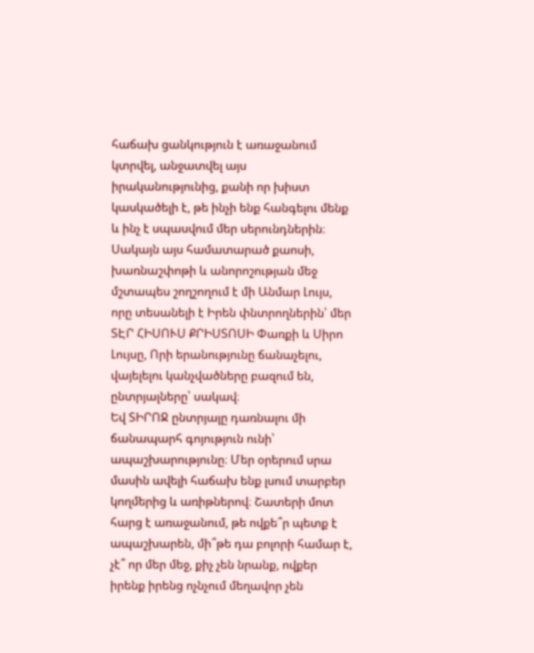հաճախ ցանկություն է առաջանում կտրվել, անջատվել այս իրականությունից, քանի որ խիստ կասկածելի է, թե ինչի ենք հանգելու մենք և ինչ է սպասվում մեր սերունդներին։
Սակայն այս համատարած քաոսի, խառնաշփոթի և անորոշության մեջ մշտապես շողշողում է մի Անմար Լույս, որը տեսանելի է Իրեն փնտրողներին՝ մեր ՏԷՐ ՀԻՍՈՒՍ ՔՐԻՍՏՈՍԻ Փառքի և Սիրո Լույսը, Որի երանությունը ճանաչելու, վայելելու կանչվածները բազում են, ընտրյալները՝ սակավ։
Եվ ՏԻՐՈՋ ընտրյալը դառնալու մի ճանապարհ գոյություն ունի՝ ապաշխարությունը։ Մեր օրերում սրա մասին ավելի հաճախ ենք լսում տարբեր կողմերից և առիթներով։ Շատերի մոտ հարց է առաջանում, թե ովքե՞ր պետք է ապաշխարեն, մի՞թե դա բոլորի համար է, չէ՞ որ մեր մեջ, քիչ չեն նրանք, ովքեր իրենք իրենց ոչնչում մեղավոր չեն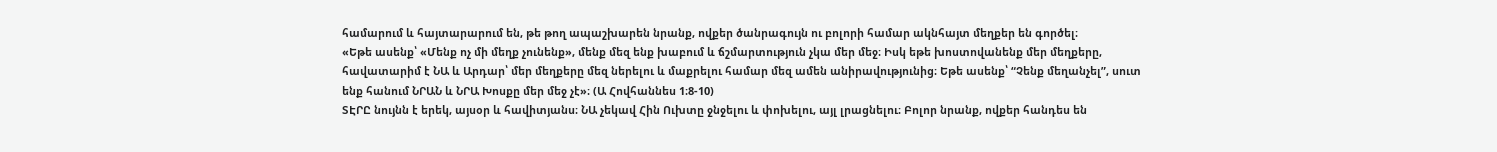համարում և հայտարարում են, թե թող ապաշխարեն նրանք, ովքեր ծանրագույն ու բոլորի համար ակնհայտ մեղքեր են գործել։
«Եթե ասենք՝ «Մենք ոչ մի մեղք չունենք», մենք մեզ ենք խաբում և ճշմարտություն չկա մեր մեջ։ Իսկ եթե խոստովանենք մեր մեղքերը, հավատարիմ է ՆԱ և Արդար՝ մեր մեղքերը մեզ ներելու և մաքրելու համար մեզ ամեն անիրավությունից։ Եթե ասենք՝ “Չենք մեղանչել”, սուտ ենք հանում ՆՐԱՆ և ՆՐԱ Խոսքը մեր մեջ չէ»։ (Ա Հովհաննես 1։8-10)
ՏԷՐԸ նույնն է երեկ, այսօր և հավիտյանս։ ՆԱ չեկավ Հին Ուխտը ջնջելու և փոխելու, այլ լրացնելու։ Բոլոր նրանք, ովքեր հանդես են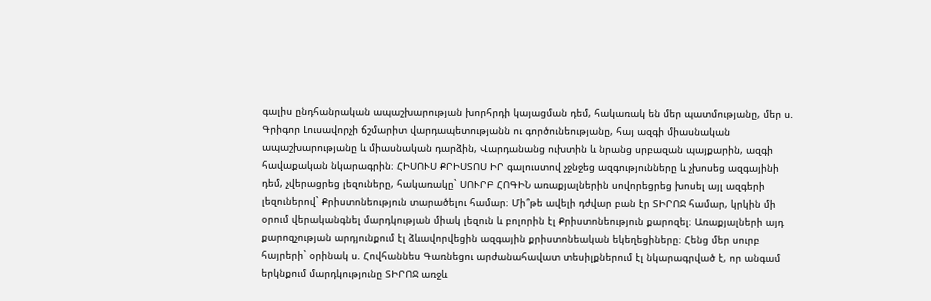գալիս ընդհանրական ապաշխարության խորհրդի կայացման դեմ, հակառակ են մեր պատմությանը, մեր ս. Գրիգոր Լուսավորչի ճշմարիտ վարդապետությանն ու գործունեությանը, հայ ազգի միասնական ապաշխարությանը և միասնական դարձին, Վարդանանց ուխտին և նրանց սրբազան պայքարին, ազգի հավաքական նկարագրին։ ՀԻՍՈՒՍ ՔՐԻՍՏՈՍ ԻՐ գալուստով չջնջեց ազգությունները և չխոսեց ազգայինի դեմ, չվերացրեց լեզուները, հակառակը` ՍՈՒՐԲ ՀՈԳԻՆ առաքյալներին սովորեցրեց խոսել այլ ազգերի լեզուներով` Քրիստոնեություն տարածելու համար։ Մի՞թե ավելի դժվար բան էր ՏԻՐՈՋ համար, կրկին մի օրում վերականգնել մարդկության միակ լեզուն և բոլորին էլ Քրիստոնեություն քարոզել։ Առաքյալների այդ քարոզչության արդյունքում էլ ձևավորվեցին ազգային քրիստոնեական եկեղեցիները։ Հենց մեր սուրբ հայրերի` օրինակ ս. Հովհաննես Գառնեցու արժանահավատ տեսիլքներում էլ նկարագրված է, որ անգամ երկնքում մարդկությունը ՏԻՐՈՋ առջև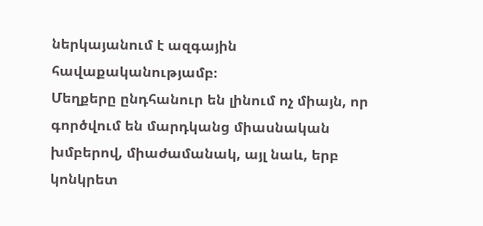ներկայանում է ազգային հավաքականությամբ։
Մեղքերը ընդհանուր են լինում ոչ միայն, որ գործվում են մարդկանց միասնական խմբերով, միաժամանակ, այլ նաև, երբ կոնկրետ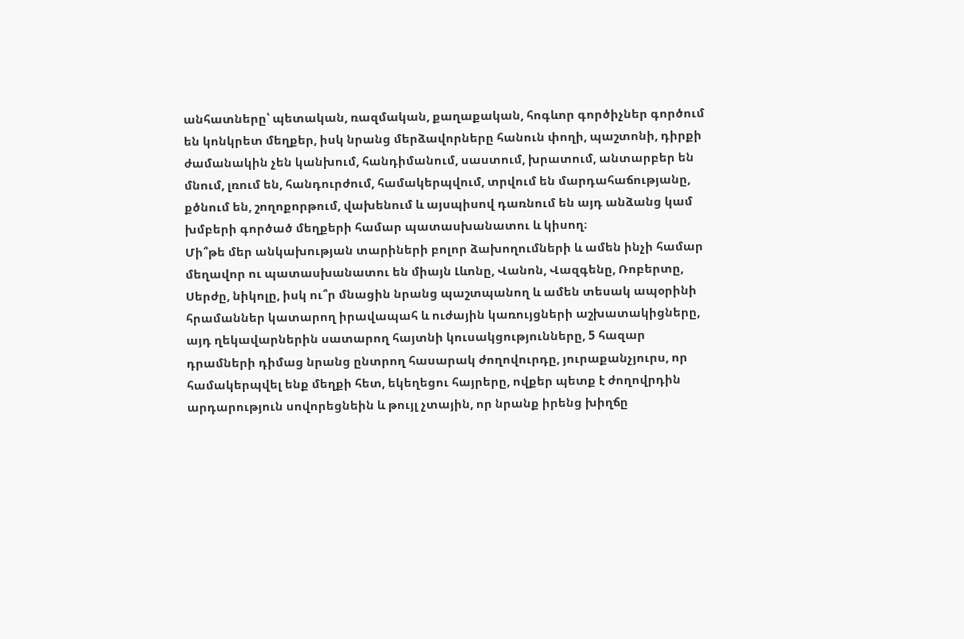անհատները՝ պետական, ռազմական, քաղաքական, հոգևոր գործիչներ գործում են կոնկրետ մեղքեր, իսկ նրանց մերձավորները հանուն փողի, պաշտոնի, դիրքի ժամանակին չեն կանխում, հանդիմանում, սաստում, խրատում, անտարբեր են մնում, լռում են, հանդուրժում, համակերպվում, տրվում են մարդահաճությանը, քծնում են, շողոքորթում, վախենում և այսպիսով դառնում են այդ անձանց կամ խմբերի գործած մեղքերի համար պատասխանատու և կիսող։
Մի՞թե մեր անկախության տարիների բոլոր ձախողումների և ամեն ինչի համար մեղավոր ու պատասխանատու են միայն Լևոնը, Վանոն, Վազգենը, Ռոբերտը, Սերժը, նիկոլը, իսկ ու՞ր մնացին նրանց պաշտպանող և ամեն տեսակ ապօրինի հրամաններ կատարող իրավապահ և ուժային կառույցների աշխատակիցները, այդ ղեկավարներին սատարող հայտնի կուսակցությունները, 5 հազար դրամների դիմաց նրանց ընտրող հասարակ ժողովուրդը, յուրաքանչյուրս, որ համակերպվել ենք մեղքի հետ, եկեղեցու հայրերը, ովքեր պետք է ժողովրդին արդարություն սովորեցնեին և թույլ չտային, որ նրանք իրենց խիղճը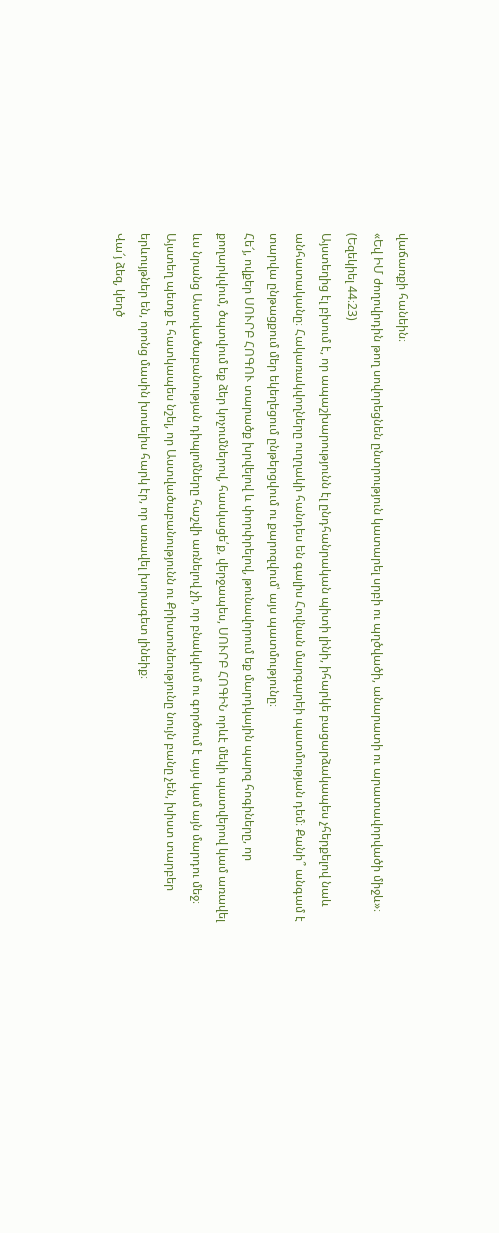վաճառքի հանեին։
«Եվ ԻՄ ժողովրդին թող սովորեցնեն ընտրություն կատարել սրբի ու պղծվածի, անարատի ու արատավորվածի միջև»։ (Եզեկիել 44։23)
Այստեղից էլ բխում է, որ ապաշխարությունն էլ ընդհանրական պիտի լինի, իհարկե բացարձակապես չհերքելով նաև անհատականը։ Հակառակվողները ուղղակի հանդես են գալիս Հովնան մարգարեի պատմության դեմ։ Քանի՞ անգամ է տարվա ընթացքում մեր եկեղեցում ընթերցվում ու քարոզվում՝ այս պատմությունը։
Հե՜յ, ովքեր ՍՈՒՐԲ ՀՈԳՈՒ տարածք խրվելով և փորփրելով, թունավորում եք մարդկային պարզ հոգիները, որ քողարկվում, ծպտվում եք ձեր կոչումներով, հասկացե՛ք, վերջապես, ՍՈՒՐԲ ՀՈԳԻՆ որևէ մեկի պատվերով կամ առավել ևս նրանց Աստվածաբանության դիպլոմները հաշվի առնելով չի, որ բնակվում ու գործում է այս կամ այն մարդու մեջ։ Այստեղ պետք է հատկապես նշել, որ Աստվածաբանությունն ու Քրիստոնեությունը նույն բանը չեն, խիստ տարբեր երևույթներ են, որոնց մասին խոսելիս հարկ էր, որ առավել խորագետ լինեիք։
Վա՜յ ձեզ, կեղծ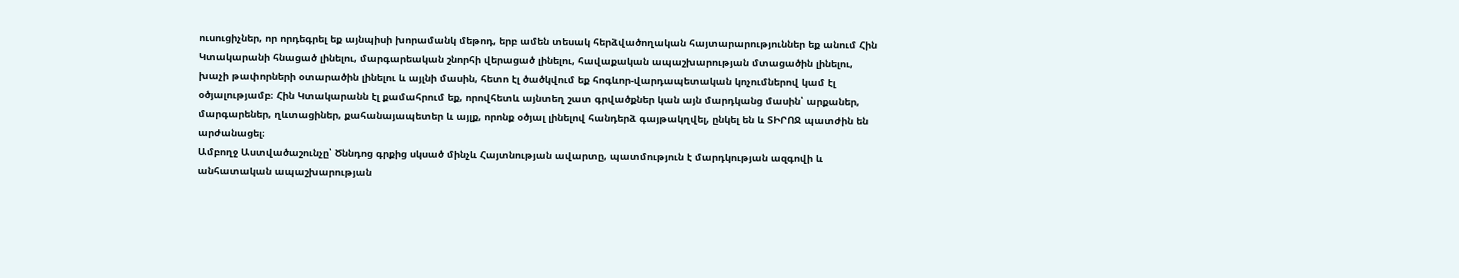ուսուցիչներ, որ որդեգրել եք այնպիսի խորամանկ մեթոդ, երբ ամեն տեսակ հերձվածողական հայտարարություններ եք անում Հին Կտակարանի հնացած լինելու, մարգարեական շնորհի վերացած լինելու, հավաքական ապաշխարության մտացածին լինելու, խաչի թափորների օտարածին լինելու և այլնի մասին, հետո էլ ծածկվում եք հոգևոր-վարդապետական կոչումներով կամ էլ օծյալությամբ։ Հին Կտակարանն էլ քամահրում եք, որովհետև այնտեղ շատ գրվածքներ կան այն մարդկանց մասին՝ արքաներ, մարգարեներ, ղևտացիներ, քահանայապետեր և այլք, որոնք օծյալ լինելով հանդերձ գայթակղվել, ընկել են և ՏԻՐՈՋ պատժին են արժանացել։
Ամբողջ Աստվածաշունչը՝ Ծննդոց գրքից սկսած մինչև Հայտնության ավարտը, պատմություն է մարդկության ազգովի և անհատական ապաշխարության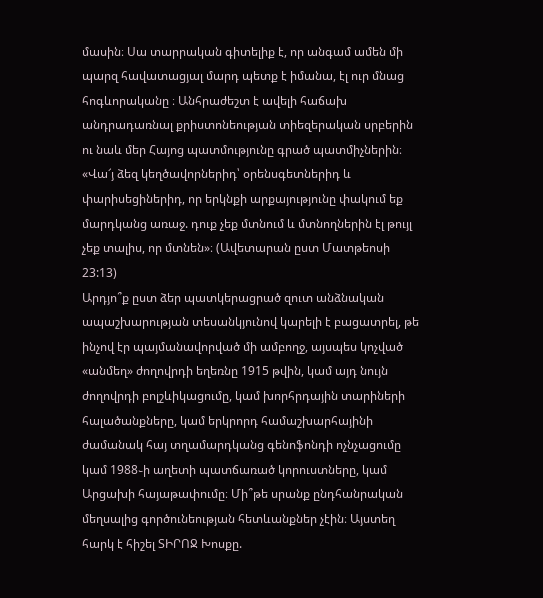մասին։ Սա տարրական գիտելիք է, որ անգամ ամեն մի պարզ հավատացյալ մարդ պետք է իմանա, էլ ուր մնաց հոգևորականը ։ Անհրաժեշտ է ավելի հաճախ անդրադառնալ քրիստոնեության տիեզերական սրբերին ու նաև մեր Հայոց պատմությունը գրած պատմիչներին։
«Վա՜յ ձեզ կեղծավորներիդ՝ օրենսգետներիդ և փարիսեցիներիդ, որ երկնքի արքայությունը փակում եք մարդկանց առաջ. դուք չեք մտնում և մտնողներին էլ թույլ չեք տալիս, որ մտնեն»։ (Ավետարան ըստ Մատթեոսի 23:13)
Արդյո՞ք ըստ ձեր պատկերացրած զուտ անձնական ապաշխարության տեսանկյունով կարելի է բացատրել, թե ինչով էր պայմանավորված մի ամբողջ, այսպես կոչված «անմեղ» ժողովրդի եղեռնը 1915 թվին, կամ այդ նույն ժողովրդի բոլշևիկացումը, կամ խորհրդային տարիների հալածանքները, կամ երկրորդ համաշխարհայինի ժամանակ հայ տղամարդկանց գենոֆոնդի ոչնչացումը կամ 1988֊ի աղետի պատճառած կորուստները, կամ Արցախի հայաթափումը։ Մի՞թե սրանք ընդհանրական մեղսալից գործունեության հետևանքներ չէին։ Այստեղ հարկ է հիշել ՏԻՐՈՋ Խոսքը.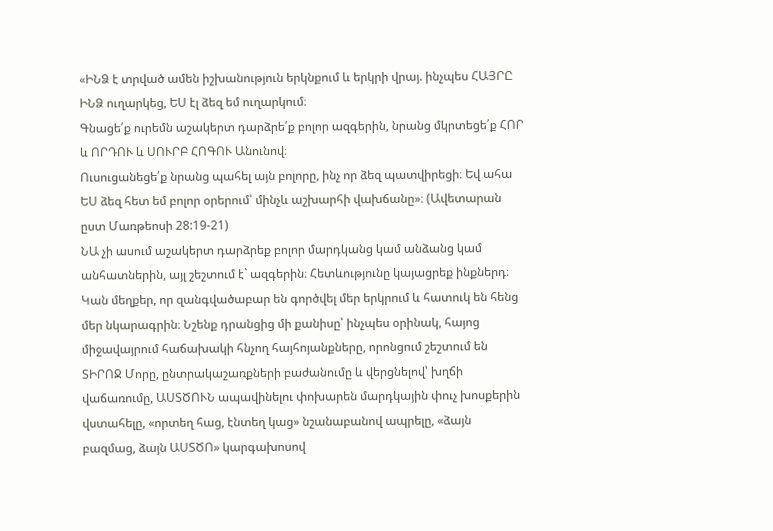«ԻՆՁ է տրված ամեն իշխանություն երկնքում և երկրի վրայ. ինչպես ՀԱՅՐԸ ԻՆՁ ուղարկեց, ԵՍ էլ ձեզ եմ ուղարկում։
Գնացե՛ք ուրեմն աշակերտ դարձրե՛ք բոլոր ազգերին, նրանց մկրտեցե՛ք ՀՈՐ և ՈՐԴՈՒ և ՍՈՒՐԲ ՀՈԳՈՒ Անունով։
Ուսուցանեցե՛ք նրանց պահել այն բոլորը, ինչ որ ձեզ պատվիրեցի։ Եվ ահա ԵՍ ձեզ հետ եմ բոլոր օրերում՝ մինչև աշխարհի վախճանը»։ (Ավետարան ըստ Մառթեոսի 28:19-21)
ՆԱ չի ասում աշակերտ դարձրեք բոլոր մարդկանց կամ անձանց կամ անհատներին, այլ շեշտում է` ազգերին։ Հետևությունը կայացրեք ինքներդ։
Կան մեղքեր, որ զանգվածաբար են գործվել մեր երկրում և հատուկ են հենց մեր նկարագրին։ Նշենք դրանցից մի քանիսը՝ ինչպես օրինակ, հայոց միջավայրում հաճախակի հնչող հայհոյանքները, որոնցում շեշտում են ՏԻՐՈՋ Մորը, ընտրակաշառքների բաժանումը և վերցնելով՝ խղճի վաճառումը, ԱՍՏԾՈՒՆ ապավինելու փոխարեն մարդկային փուչ խոսքերին վստահելը, «որտեղ հաց, էնտեղ կաց» նշանաբանով ապրելը, «ձայն բազմաց, ձայն ԱՍՏԾՈ» կարգախոսով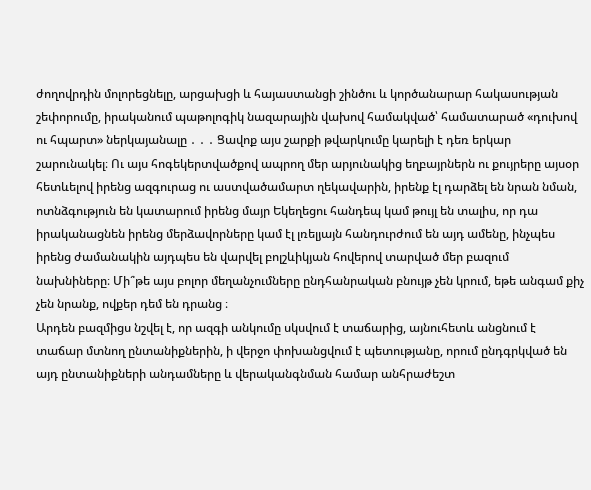ժողովրդին մոլորեցնելը, արցախցի և հայաստանցի շինծու և կործանարար հակասության շեփորումը, իրականում պաթոլոգիկ նազարային վախով համակված՝ համատարած «դուխով ու հպարտ» ներկայանալը ․ ․ ․ Ցավոք այս շարքի թվարկումը կարելի է դեռ երկար շարունակել։ Ու այս հոգեկերտվածքով ապրող մեր արյունակից եղբայրներն ու քույրերը այսօր հետևելով իրենց ազգուրաց ու աստվածամարտ ղեկավարին, իրենք էլ դարձել են նրան նման, ոտնձգություն են կատարում իրենց մայր Եկեղեցու հանդեպ կամ թույլ են տալիս, որ դա իրականացնեն իրենց մերձավորները կամ էլ լռելյայն հանդուրժում են այդ ամենը, ինչպես իրենց ժամանակին այդպես են վարվել բոլշևիկյան հովերով տարված մեր բազում նախնիները։ Մի՞թե այս բոլոր մեղանչումները ընդհանրական բնույթ չեն կրում, եթե անգամ քիչ չեն նրանք, ովքեր դեմ են դրանց ։
Արդեն բազմիցս նշվել է, որ ազգի անկումը սկսվում է տաճարից, այնուհետև անցնում է տաճար մտնող ընտանիքներին, ի վերջո փոխանցվում է պետությանը, որում ընդգրկված են այդ ընտանիքների անդամները և վերականգնման համար անհրաժեշտ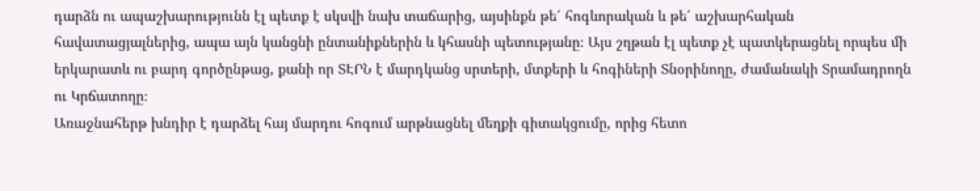դարձն ու ապաշխարությունն էլ պետք է սկսվի նախ տաճարից, այսինքն թե՛ հոգևորական և թե՛ աշխարհական հավատացյալներից, ապա այն կանցնի ընտանիքներին և կհասնի պետությանը։ Այս շղթան էլ պետք չէ պատկերացնել որպես մի երկարատև ու բարդ գործընթաց, քանի որ ՏԷՐՆ է մարդկանց սրտերի, մտքերի և հոգիների Տնօրինողը, ժամանակի Տրամադրողն ու Կրճատողը։
Առաջնահերթ խնդիր է դարձել հայ մարդու հոգում արթնացնել մեղքի գիտակցումը, որից հետո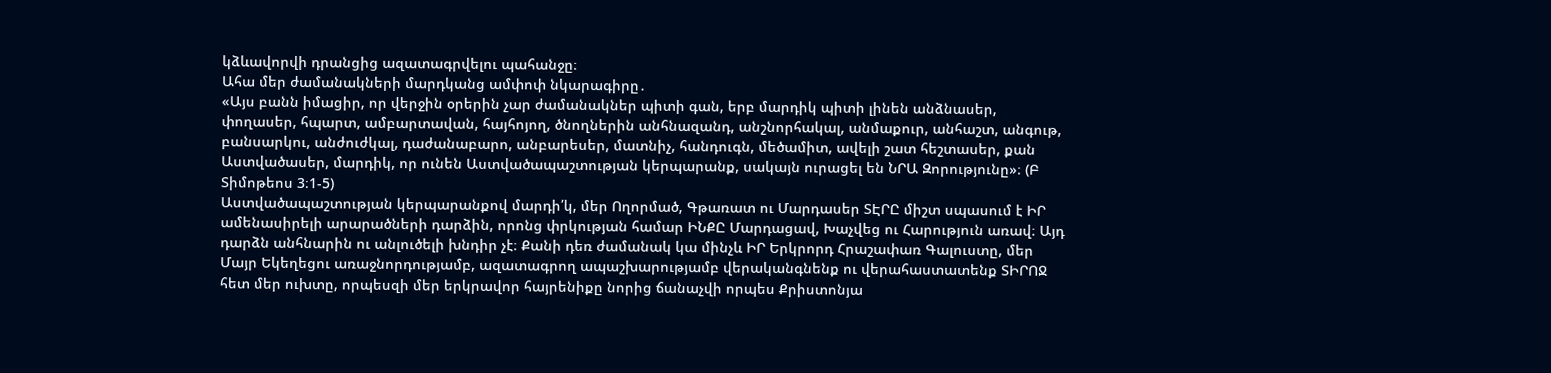կձևավորվի դրանցից ազատագրվելու պահանջը։
Ահա մեր ժամանակների մարդկանց ամփոփ նկարագիրը․
«Այս բանն իմացիր, որ վերջին օրերին չար ժամանակներ պիտի գան, երբ մարդիկ պիտի լինեն անձնասեր, փողասեր, հպարտ, ամբարտավան, հայհոյող, ծնողներին անհնազանդ, անշնորհակալ, անմաքուր, անհաշտ, անգութ, բանսարկու, անժուժկալ, դաժանաբարո, անբարեսեր, մատնիչ, հանդուգն, մեծամիտ, ավելի շատ հեշտասեր, քան Աստվածասեր, մարդիկ, որ ունեն Աստվածապաշտության կերպարանք, սակայն ուրացել են ՆՐԱ Զորությունը»։ (Բ Տիմոթեոս 3։1-5)
Աստվածապաշտության կերպարանքով մարդի՛կ, մեր Ողորմած, Գթառատ ու Մարդասեր ՏԷՐԸ միշտ սպասում է ԻՐ ամենասիրելի արարածների դարձին, որոնց փրկության համար ԻՆՔԸ Մարդացավ, Խաչվեց ու Հարություն առավ։ Այդ դարձն անհնարին ու անլուծելի խնդիր չէ։ Քանի դեռ ժամանակ կա մինչև ԻՐ Երկրորդ Հրաշափառ Գալուստը, մեր Մայր Եկեղեցու առաջնորդությամբ, ազատագրող ապաշխարությամբ վերականգնենք ու վերահաստատենք ՏԻՐՈՋ հետ մեր ուխտը, որպեսզի մեր երկրավոր հայրենիքը նորից ճանաչվի որպես Քրիստոնյա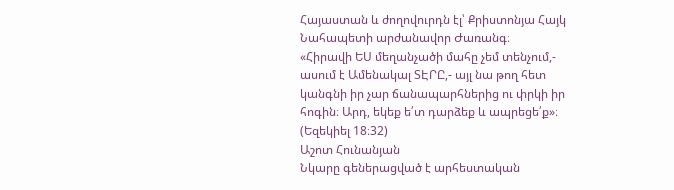Հայաստան և ժողովուրդն էլ՝ Քրիստոնյա Հայկ Նահապետի արժանավոր Ժառանգ։
«Հիրավի ԵՍ մեղանչածի մահը չեմ տենչում,- ասում է Ամենակալ ՏԷՐԸ,- այլ նա թող հետ կանգնի իր չար ճանապարհներից ու փրկի իր հոգին։ Արդ, եկեք ե՛տ դարձեք և ապրեցե՛ք»։ (Եզեկիել 18։32)
Աշոտ Հունանյան
Նկարը գեներացված է արհեստական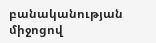բանականության միջոցով